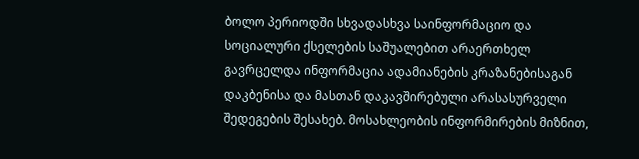ბოლო პერიოდში სხვადასხვა საინფორმაციო და სოციალური ქსელების საშუალებით არაერთხელ გავრცელდა ინფორმაცია ადამიანების კრაზანებისაგან დაკბენისა და მასთან დაკავშირებული არასასურველი შედეგების შესახებ. მოსახლეობის ინფორმირების მიზნით,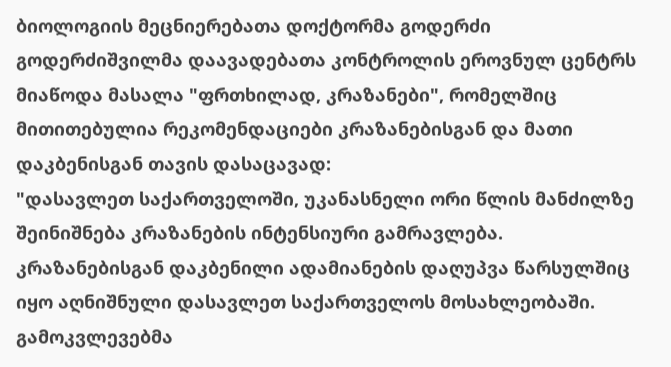ბიოლოგიის მეცნიერებათა დოქტორმა გოდერძი გოდერძიშვილმა დაავადებათა კონტროლის ეროვნულ ცენტრს მიაწოდა მასალა "ფრთხილად, კრაზანები", რომელშიც მითითებულია რეკომენდაციები კრაზანებისგან და მათი დაკბენისგან თავის დასაცავად:
"დასავლეთ საქართველოში, უკანასნელი ორი წლის მანძილზე შეინიშნება კრაზანების ინტენსიური გამრავლება. კრაზანებისგან დაკბენილი ადამიანების დაღუპვა წარსულშიც იყო აღნიშნული დასავლეთ საქართველოს მოსახლეობაში. გამოკვლევებმა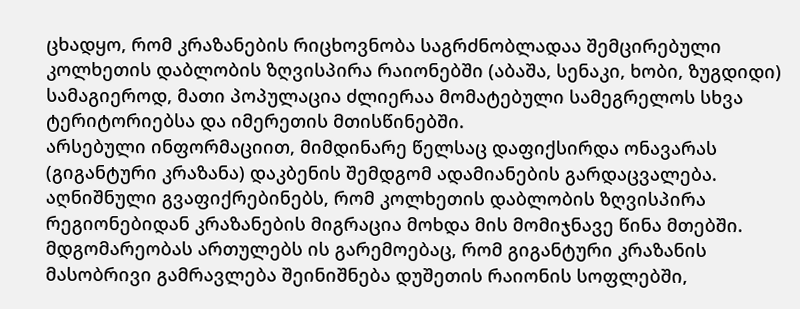ცხადყო, რომ კრაზანების რიცხოვნობა საგრძნობლადაა შემცირებული კოლხეთის დაბლობის ზღვისპირა რაიონებში (აბაშა, სენაკი, ხობი, ზუგდიდი) სამაგიეროდ, მათი პოპულაცია ძლიერაა მომატებული სამეგრელოს სხვა ტერიტორიებსა და იმერეთის მთისწინებში.
არსებული ინფორმაციით, მიმდინარე წელსაც დაფიქსირდა ონავარას (გიგანტური კრაზანა) დაკბენის შემდგომ ადამიანების გარდაცვალება. აღნიშნული გვაფიქრებინებს, რომ კოლხეთის დაბლობის ზღვისპირა რეგიონებიდან კრაზანების მიგრაცია მოხდა მის მომიჯნავე წინა მთებში. მდგომარეობას ართულებს ის გარემოებაც, რომ გიგანტური კრაზანის მასობრივი გამრავლება შეინიშნება დუშეთის რაიონის სოფლებში,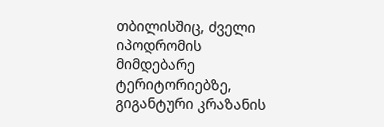თბილისშიც, ძველი იპოდრომის მიმდებარე ტერიტორიებზე, გიგანტური კრაზანის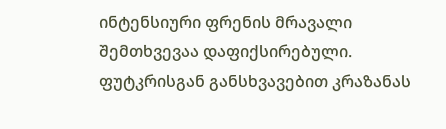ინტენსიური ფრენის მრავალი შემთხვევაა დაფიქსირებული.
ფუტკრისგან განსხვავებით კრაზანას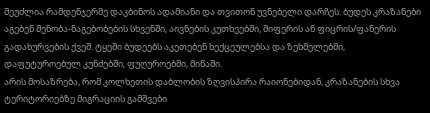შეუძლია რამდენჯერმე დაკბინოს ადამიანი და თვითონ უვნებელი დარჩეს. ბუდეს კრაზანები აგებენ შენობა-ნაგებობების სხვენში, აივნების კუთხეებში, შიფერის ან ფიცრის/ფანერის გადახურვების ქვეშ. ტყეში ბუდეებს აკეთებენ ხექცეულებსა და ზეხმელებში, დაფუტუროებულ კუნძებში, ფუღუროებში, მიწაში.
არის მოსაზრება, რომ კოლხეთის დაბლობის ზღვისპირა რაიონებიდან, კრაზანების სხვა ტერიტორიებზე მიგრაციის გამშვები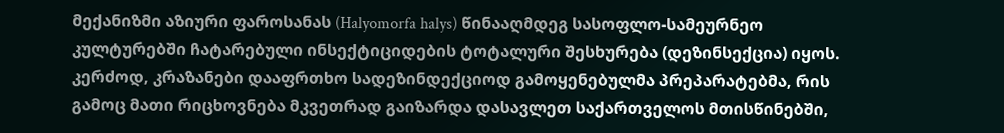მექანიზმი აზიური ფაროსანას (Halyomorfa halys) წინააღმდეგ სასოფლო-სამეურნეო კულტურებში ჩატარებული ინსექტიციდების ტოტალური შესხურება (დეზინსექცია) იყოს. კერძოდ, კრაზანები დააფრთხო სადეზინდექციოდ გამოყენებულმა პრეპარატებმა, რის გამოც მათი რიცხოვნება მკვეთრად გაიზარდა დასავლეთ საქართველოს მთისწინებში,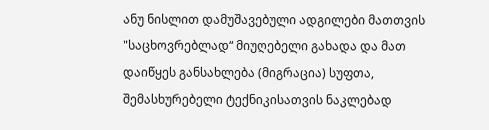ანუ ნისლით დამუშავებული ადგილები მათთვის "საცხოვრებლად“ მიუღებელი გახადა და მათ დაიწყეს განსახლება (მიგრაცია) სუფთა, შემასხურებელი ტექნიკისათვის ნაკლებად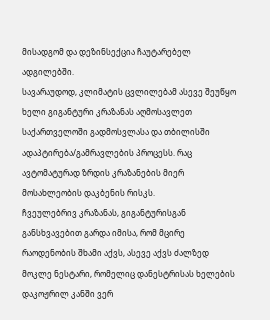მისადგომ და დეზინსექცია ჩაუტარებელ ადგილებში.
სავარაუდოდ, კლიმატის ცვლილებამ ასევე შეუწყო ხელი გიგანტური კრაზანას აღმოსავლეთ საქართველოში გადმოსვლასა და თბილისში ადაპტირება/გამრავლების პროცესს. რაც ავტომატურად ზრდის კრაზანების მიერ მოსახლეობის დაკბენის რისკს.
ჩვეულებრივ კრაზანას, გიგანტურისგან განსხვავებით გარდა იმისა, რომ მცირე რაოდენობის შხამი აქვს, ასევე აქვს ძალზედ მოკლე ნესტარი, რომელიც დანესტრისას ხელების დაკოჟრილ კანში ვერ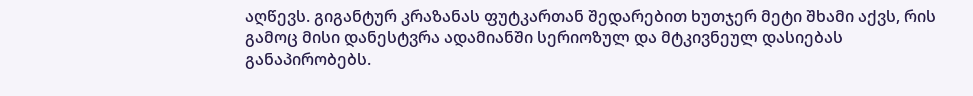აღწევს. გიგანტურ კრაზანას ფუტკართან შედარებით ხუთჯერ მეტი შხამი აქვს, რის გამოც მისი დანესტვრა ადამიანში სერიოზულ და მტკივნეულ დასიებას განაპირობებს.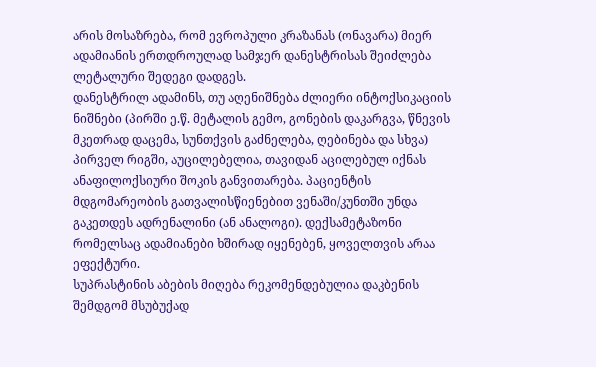არის მოსაზრება, რომ ევროპული კრაზანას (ონავარა) მიერ ადამიანის ერთდროულად სამჯერ დანესტრისას შეიძლება ლეტალური შედეგი დადგეს.
დანესტრილ ადამინს, თუ აღენიშნება ძლიერი ინტოქსიკაციის ნიშნები (პირში ე.წ. მეტალის გემო, გონების დაკარგვა, წნევის მკეთრად დაცემა, სუნთქვის გაძნელება, ღებინება და სხვა) პირველ რიგში, აუცილებელია, თავიდან აცილებულ იქნას ანაფილოქსიური შოკის განვითარება. პაციენტის მდგომარეობის გათვალისწიენებით ვენაში/კუნთში უნდა გაკეთდეს ადრენალინი (ან ანალოგი). დექსამეტაზონი რომელსაც ადამიანები ხშირად იყენებენ, ყოველთვის არაა ეფექტური.
სუპრასტინის აბების მიღება რეკომენდებულია დაკბენის შემდგომ მსუბუქად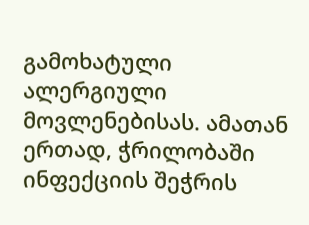გამოხატული ალერგიული მოვლენებისას. ამათან ერთად, ჭრილობაში ინფექციის შეჭრის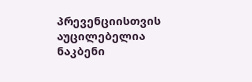პრევენციისთვის აუცილებელია ნაკბენი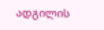ადგილის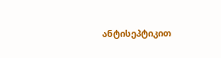ანტისეპტიკით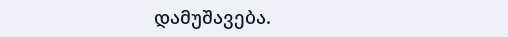დამუშავება.